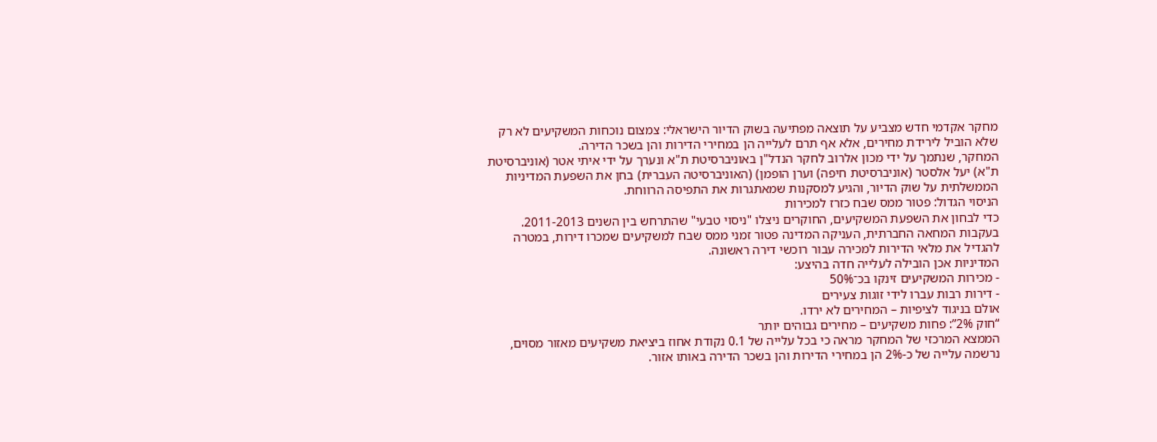מחקר אקדמי חדש מצביע על תוצאה מפתיעה בשוק הדיור הישראלי: צמצום נוכחות המשקיעים לא רק שלא הוביל לירידת מחירים, אלא אף תרם לעלייה הן במחירי הדירות והן בשכר הדירה.
המחקר, שנתמך על ידי מכון אלרוב לחקר הנדל"ן באוניברסיטת ת"א ונערך על ידי איתי אטר (אוניברסיטת ת"א) יעל אלסטר (אוניברסיטת חיפה) וערן הופמן) (האוניברסיטה העברית) בחן את השפעת המדיניות הממשלתית על שוק הדיור, והגיע למסקנות שמאתגרות את התפיסה הרווחת.
הניסוי הגדול: פטור ממס שבח כזרז למכירות
כדי לבחון את השפעת המשקיעים, החוקרים ניצלו "ניסוי טבעי" שהתרחש בין השנים 2011-2013. בעקבות המחאה החברתית, העניקה המדינה פטור זמני ממס שבח למשקיעים שמכרו דירות, במטרה להגדיל את מלאי הדירות למכירה עבור רוכשי דירה ראשונה.
המדיניות אכן הובילה לעלייה חדה בהיצע:
- מכירות המשקיעים זינקו בכ־50%
- דירות רבות עברו לידי זוגות צעירים
אולם בניגוד לציפיות – המחירים לא ירדו.
“חוק 2%”: פחות משקיעים – מחירים גבוהים יותר
הממצא המרכזי של המחקר מראה כי בכל עלייה של 0.1 נקודת אחוז ביציאת משקיעים מאזור מסוים, נרשמה עלייה של כ-2% הן במחירי הדירות והן בשכר הדירה באותו אזור.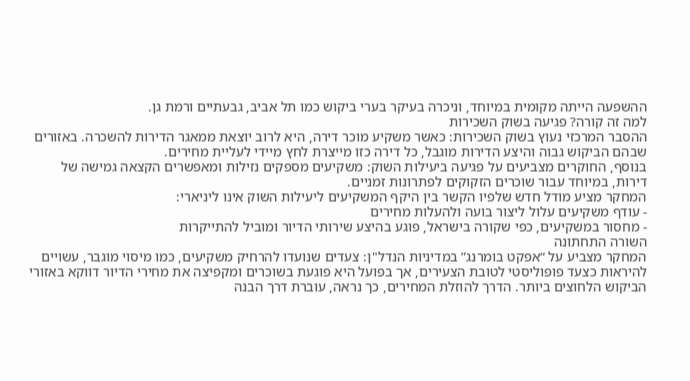ההשפעה הייתה מקומית במיוחד, וניכרה בעיקר בערי ביקוש כמו תל אביב, גבעתיים ורמת גן.
למה זה קורה? פגיעה בשוק השכירות
ההסבר המרכזי נעוץ בשוק השכירות: כאשר משקיע מוכר דירה, היא לרוב יוצאת ממאגר הדירות להשכרה. באזורים שבהם הביקוש גבוה והיצע הדירות מוגבל, כל דירה כזו מייצרת לחץ מיידי לעליית מחירים.
בנוסף, החוקרים מצביעים על פגיעה ביעילות השוק: משקיעים מספקים נזילות ומאפשרים הקצאה גמישה של דירות, במיוחד עבור שוכרים הזקוקים לפתרונות זמניים.
המחקר מציע מודל חדש שלפיו הקשר בין היקף המשקיעים ליעילות השוק אינו ליניארי:
- עודף משקיעים עלול ליצור בועה ולהעלות מחירים
- מחסור במשקיעים, כפי שקורה בישראל, פוגע בהיצע שירותי הדיור ומוביל להתייקרות
השורה התחתונה
המחקר מצביע על “אפקט בומרנג” במדיניות הנדל"ן: צעדים שנועדו להרחיק משקיעים, כמו מיסוי מוגבר, עשויים להיראות כצעד פופוליסטי לטובת הצעירים, אך בפועל היא פוגעת בשוכרים ומקפיצה את מחירי הדיור דווקא באזורי הביקוש הלחוצים ביותר. הדרך להוזלת המחירים, כך נראה, עוברת דרך הבנה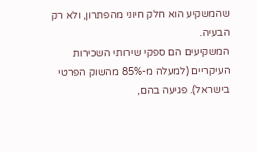שהמשקיע הוא חלק חיוני מהפתרון, ולא רק הבעיה.
המשקיעים הם ספקי שירותי השכירות העיקריים (למעלה מ-85% מהשוק הפרטי בישראל). פגיעה בהם,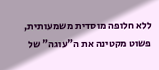ללא חלופה מוסדית משמעותית, פשוט מקטינה את ה"עוגה" של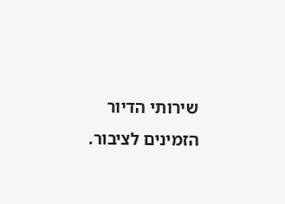שירותי הדיור הזמינים לציבור.